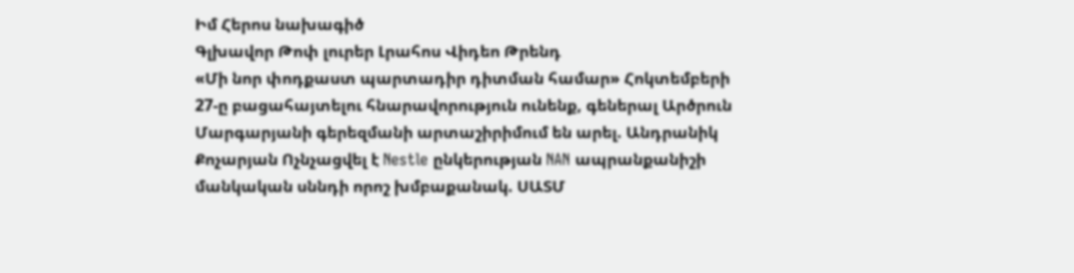Իմ Հերոս նախագիծ
Գլխավոր Թոփ լուրեր Լրահոս Վիդեո Թրենդ
«Մի նոր փոդքաստ պարտադիր դիտման համար» Հոկտեմբերի 27-ը բացահայտելու հնարավորություն ունենք, գեներալ Արծրուն Մարգարյանի գերեզմանի արտաշիրիմում են արել. Անդրանիկ Քոչարյան Ոչնչացվել է Nestle ընկերության NAN ապրանքանիշի մանկական սննդի որոշ խմբաքանակ. ՍԱՏՄ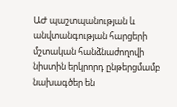ԱԺ պաշտպանության և անվտանգության հարցերի մշտական հանձնաժողովի նիստին երկրորդ ընթերցմամբ նախագծեր են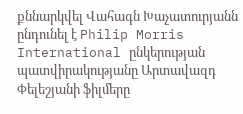քննարկվել Վահագն Խաչատուրյանն ընդունել է Philip Morris International ընկերության պատվիրակությանը Արտավազդ Փելեշյանի ֆիլմերը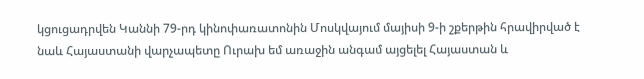կցուցադրվեն Կաննի 79-րդ կինոփառատոնին Մոսկվայում մայիսի 9-ի շքերթին հրավիրված է նաև Հայաստանի վարչապետը Ուրախ եմ առաջին անգամ այցելել Հայաստան և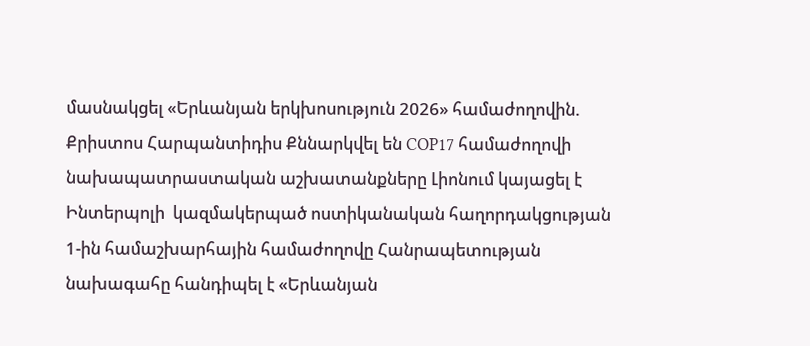մասնակցել «Երևանյան երկխոսություն 2026» համաժողովին. Քրիստոս Հարպանտիդիս Քննարկվել են COP17 համաժողովի նախապատրաստական աշխատանքները Լիոնում կայացել է Ինտերպոլի  կազմակերպած ոստիկանական հաղորդակցության 1-ին համաշխարհային համաժողովը Հանրապետության նախագահը հանդիպել է «Երևանյան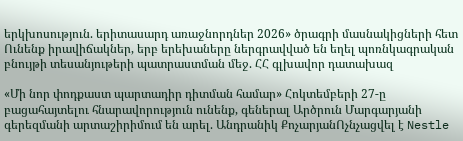երկխոսություն. երիտասարդ առաջնորդներ 2026» ծրագրի մասնակիցների հետ Ունենք իրավիճակներ, երբ երեխաները ներգրավված են եղել պոռնկագրական բնույթի տեսանյութերի պատրաստման մեջ. ՀՀ գլխավոր դատախազ

«Մի նոր փոդքաստ պարտադիր դիտման համար» Հոկտեմբերի 27-ը բացահայտելու հնարավորություն ունենք, գեներալ Արծրուն Մարգարյանի գերեզմանի արտաշիրիմում են արել. Անդրանիկ ՔոչարյանՈչնչացվել է Nestle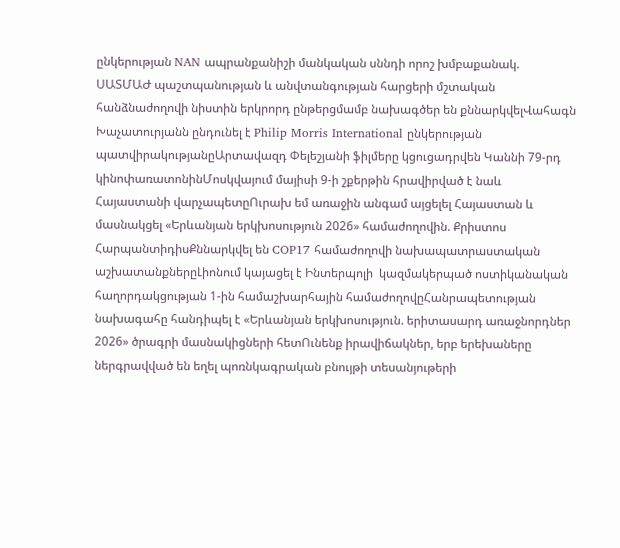ընկերության NAN ապրանքանիշի մանկական սննդի որոշ խմբաքանակ. ՍԱՏՄԱԺ պաշտպանության և անվտանգության հարցերի մշտական հանձնաժողովի նիստին երկրորդ ընթերցմամբ նախագծեր են քննարկվելՎահագն Խաչատուրյանն ընդունել է Philip Morris International ընկերության պատվիրակությանըԱրտավազդ Փելեշյանի ֆիլմերը կցուցադրվեն Կաննի 79-րդ կինոփառատոնինՄոսկվայում մայիսի 9-ի շքերթին հրավիրված է նաև Հայաստանի վարչապետըՈւրախ եմ առաջին անգամ այցելել Հայաստան և մասնակցել «Երևանյան երկխոսություն 2026» համաժողովին. Քրիստոս ՀարպանտիդիսՔննարկվել են COP17 համաժողովի նախապատրաստական աշխատանքներըԼիոնում կայացել է Ինտերպոլի  կազմակերպած ոստիկանական հաղորդակցության 1-ին համաշխարհային համաժողովըՀանրապետության նախագահը հանդիպել է «Երևանյան երկխոսություն. երիտասարդ առաջնորդներ 2026» ծրագրի մասնակիցների հետՈւնենք իրավիճակներ, երբ երեխաները ներգրավված են եղել պոռնկագրական բնույթի տեսանյութերի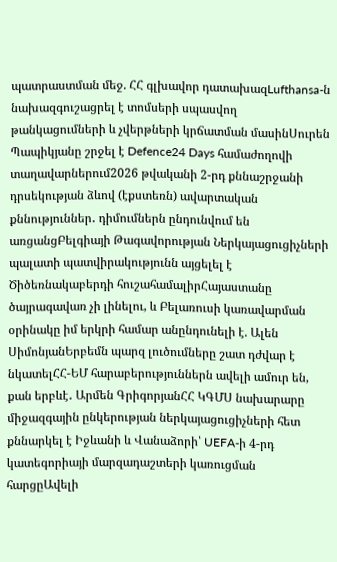պատրաստման մեջ. ՀՀ գլխավոր դատախազLufthansa-ն նախազգուշացրել է տոմսերի սպասվող թանկացումների և չվերթների կրճատման մասինՍուրեն Պապիկյանը շրջել է Defence24 Days համաժողովի տաղավարներում2026 թվականի 2-րդ քննաշրջանի դրսեկության ձևով (էքստեռն) ավարտական քննություններ․ դիմումներն ընդունվում են առցանցԲելգիայի Թագավորության Ներկայացուցիչների պալատի պատվիրակությունն այցելել է Ծիծեռնակաբերդի հուշահամալիրՀայաստանը ծայրագավառ չի լինելու, և Բելառուսի կառավարման օրինակը իմ երկրի համար անընդունելի է. Ալեն ՍիմոնյանԵրբեմն պարզ լուծումները շատ դժվար է նկատելՀՀ-ԵՄ հարաբերություններն ավելի ամուր են, քան երբևէ․ Արմեն ԳրիգորյանՀՀ ԿԳՄՍ նախարարը միջազգային ընկերության ներկայացուցիչների հետ քննարկել է Իջևանի և Վանաձորի՝ UEFA-ի 4-րդ կատեգորիայի մարզադաշտերի կառուցման հարցըԱվելի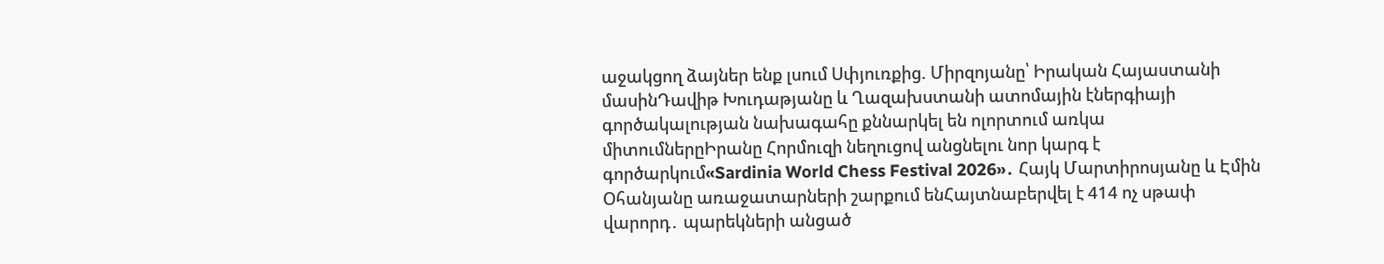աջակցող ձայներ ենք լսում Սփյուռքից. Միրզոյանը՝ Իրական Հայաստանի մասինԴավիթ Խուդաթյանը և Ղազախստանի ատոմային էներգիայի գործակալության նախագահը քննարկել են ոլորտում առկա միտումներըԻրանը Հորմուզի նեղուցով անցնելու նոր կարգ է գործարկում«Sardinia World Chess Festival 2026»․ Հայկ Մարտիրոսյանը և Էմին Օհանյանը առաջատարների շարքում ենՀայտնաբերվել է 414 ոչ սթափ վարորդ․ պարեկների անցած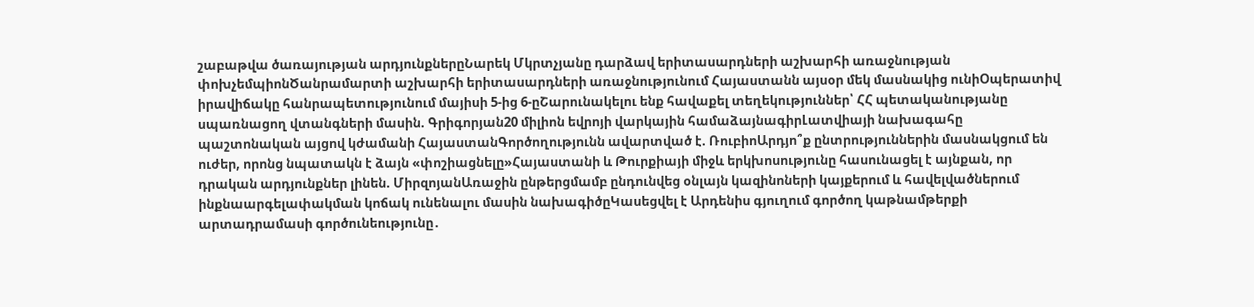շաբաթվա ծառայության արդյունքներըՆարեկ Մկրտչյանը դարձավ երիտասարդների աշխարհի առաջնության փոխչեմպիոնԾանրամարտի աշխարհի երիտասարդների առաջնությունում Հայաստանն այսօր մեկ մասնակից ունիՕպերատիվ իրավիճակը հանրապետությունում մայիսի 5-ից 6-ըՇարունակելու ենք հավաքել տեղեկություններ՝ ՀՀ պետականությանը սպառնացող վտանգների մասին. Գրիգորյան20 միլիոն եվրոյի վարկային համաձայնագիրԼատվիայի նախագահը պաշտոնական այցով կժամանի ՀայաստանԳործողությունն ավարտված է. ՌուբիոԱրդյո՞ք ընտրություններին մասնակցում են ուժեր, որոնց նպատակն է ձայն «փոշիացնելը»Հայաստանի և Թուրքիայի միջև երկխոսությունը հասունացել է այնքան, որ դրական արդյունքներ լինեն. ՄիրզոյանԱռաջին ընթերցմամբ ընդունվեց օնլայն կազինոների կայքերում և հավելվածներում ինքնաարգելափակման կոճակ ունենալու մասին նախագիծըԿասեցվել է Արդենիս գյուղում գործող կաթնամթերքի արտադրամասի գործունեությունը․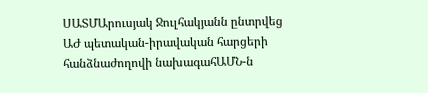ՍԱՏՄԱրուսյակ Ջուլհակյանն ընտրվեց ԱԺ պետական-իրավական հարցերի հանձնաժողովի նախագահԱՄՆ-ն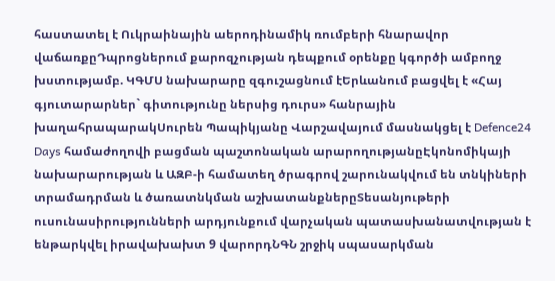հաստատել է Ուկրաինային աերոդինամիկ ռումբերի հնարավոր վաճառքըԴպրոցներում քարոզչության դեպքում օրենքը կգործի ամբողջ խստությամբ. ԿԳՄՍ նախարարը զգուշացնում էԵրևանում բացվել է «Հայ գյուտարարներ` գիտությունը ներսից դուրս» հանրային խաղահրապարակՍուրեն Պապիկյանը Վարշավայում մասնակցել է Defence24 Days համաժողովի բացման պաշտոնական արարողությանըԷկոնոմիկայի նախարարության և ԱԶԲ-ի համատեղ ծրագրով շարունակվում են տնկիների տրամադրման և ծառատնկման աշխատանքներըՏեսանյութերի ուսունասիրությունների արդյունքում վարչական պատասխանատվության է ենթարկվել իրավախախտ 9 վարորդՆԳՆ շրջիկ սպասարկման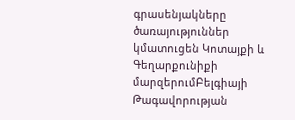գրասենյակները ծառայություններ կմատուցեն Կոտայքի և Գեղարքունիքի մարզերումԲելգիայի Թագավորության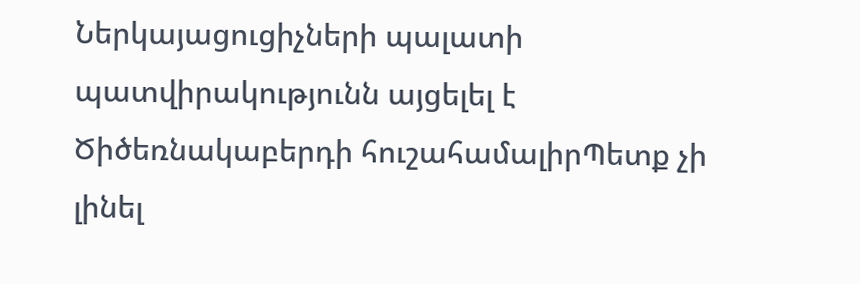Ներկայացուցիչների պալատի պատվիրակությունն այցելել է Ծիծեռնակաբերդի հուշահամալիրՊետք չի լինել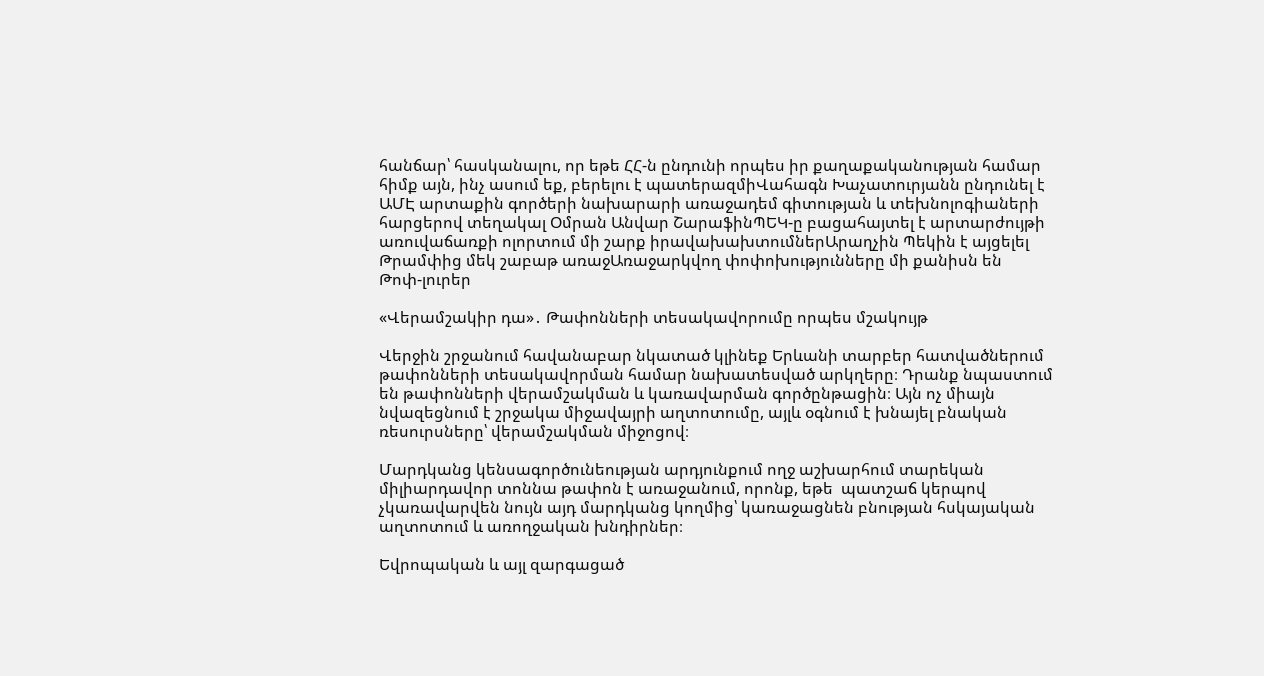հանճար՝ հասկանալու, որ եթե ՀՀ-ն ընդունի որպես իր քաղաքականության համար հիմք այն, ինչ ասում եք, բերելու է պատերազմիՎահագն Խաչատուրյանն ընդունել է ԱՄԷ արտաքին գործերի նախարարի առաջադեմ գիտության և տեխնոլոգիաների հարցերով տեղակալ Օմրան Անվար ՇարաֆինՊԵԿ-ը բացահայտել է արտարժույթի առուվաճառքի ոլորտում մի շարք իրավախախտումներԱրաղչին Պեկին է այցելել Թրամփից մեկ շաբաթ առաջԱռաջարկվող փոփոխությունները մի քանիսն են
Թոփ-լուրեր

«Վերամշակիր դա»․ Թափոնների տեսակավորումը որպես մշակույթ

Վերջին շրջանում հավանաբար նկատած կլինեք Երևանի տարբեր հատվածներում թափոնների տեսակավորման համար նախատեսված արկղերը։ Դրանք նպաստում են թափոնների վերամշակման և կառավարման գործընթացին։ Այն ոչ միայն նվազեցնում է շրջակա միջավայրի աղտոտումը, այլև օգնում է խնայել բնական ռեսուրսները՝ վերամշակման միջոցով։

Մարդկանց կենսագործունեության արդյունքում ողջ աշխարհում տարեկան միլիարդավոր տոննա թափոն է առաջանում, որոնք, եթե  պատշաճ կերպով չկառավարվեն նույն այդ մարդկանց կողմից՝ կառաջացնեն բնության հսկայական աղտոտում և առողջական խնդիրներ։

Եվրոպական և այլ զարգացած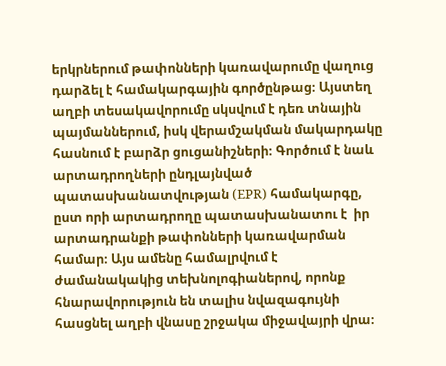երկրներում թափոնների կառավարումը վաղուց դարձել է համակարգային գործընթաց։ Այստեղ աղբի տեսակավորումը սկսվում է դեռ տնային պայմաններում, իսկ վերամշակման մակարդակը հասնում է բարձր ցուցանիշների։ Գործում է նաև արտադրողների ընդլայնված պատասխանատվության (EPR) համակարգը, ըստ որի արտադրողը պատասխանատու է  իր արտադրանքի թափոնների կառավարման համար։ Այս ամենը համալրվում է ժամանակակից տեխնոլոգիաներով, որոնք հնարավորություն են տալիս նվազագույնի հասցնել աղբի վնասը շրջակա միջավայրի վրա։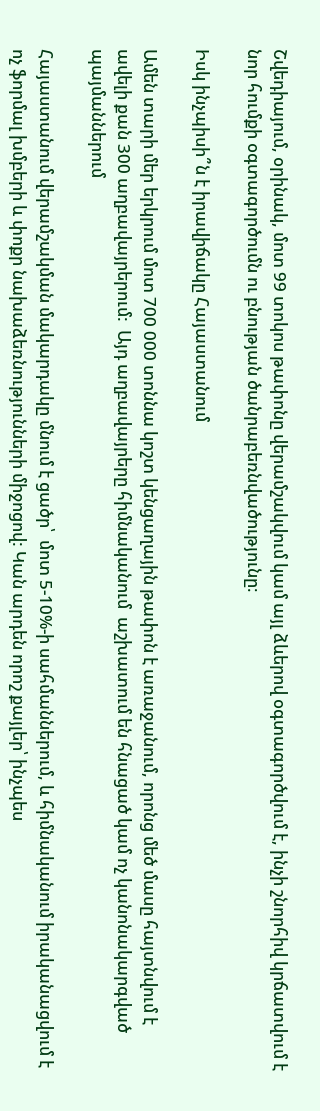Շվեդիայում, օրինակ, մոտ 99 տոկոս թափոնը վերամշակվում կամ այլ ձևերով օգտագործվում է, ինչի շնորհիվ կրճատվում է նոր հումքի օգտագործումն ու բնության ծանրաբեռնվածությունը։

Իսկ ինչպիսի՞ն է իրավիճակը Հայաստանում

Ամեն տարի մեր երկրում մոտ 700 000 տոննա կոշտ կենցաղային թափոն է առաջանում, որոնց մեծ մասը հայտնվում է ավելի քան 300 աղբավայրերում:  Այդ աղբավայրերը հիմնականում  աշխատում են հնացած կամ ոչ կանոնակարգված պայմաններում

Հայաստանում վերամշակման մակարդակը մնում է ցածր՝  մոտ 5-10%-ի սահմաններում, և հիմնականում իրականացվում է ոչ ֆորմալ խմբերի և փոքր նախաձեռնությունների միջոցով: Կան արդեն որոշ քայլեր՝ ինչպես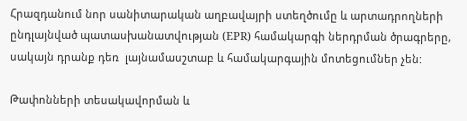Հրազդանում նոր սանիտարական աղբավայրի ստեղծումը և արտադրողների ընդլայնված պատասխանատվության (EPR) համակարգի ներդրման ծրագրերը, սակայն դրանք դեռ  լայնամասշտաբ և համակարգային մոտեցումներ չեն:

Թափոնների տեսակավորման և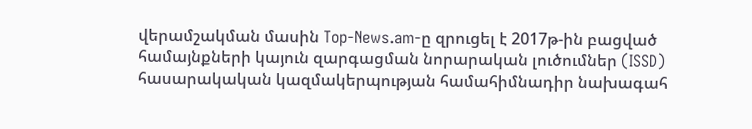վերամշակման մասին Top-News.am-ը զրուցել է 2017թ-ին բացված համայնքների կայուն զարգացման նորարական լուծումներ (ISSD) հասարակական կազմակերպության համահիմնադիր նախագահ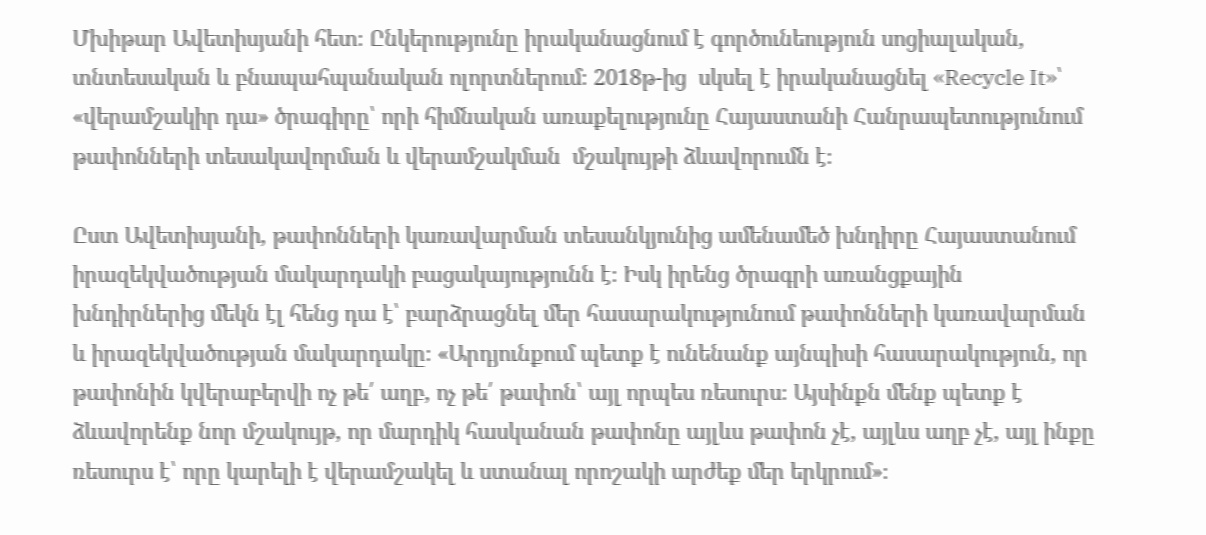Մխիթար Ավետիսյանի հետ։ Ընկերությունը իրականացնում է գործունեություն սոցիալական, տնտեսական և բնապահպանական ոլորտներում։ 2018թ-ից  սկսել է իրականացնել «Recycle It»՝ «վերամշակիր դա» ծրագիրը՝ որի հիմնական առաքելությունը Հայաստանի Հանրապետությունում թափոնների տեսակավորման և վերամշակման  մշակույթի ձևավորումն է։

Ըստ Ավետիսյանի, թափոնների կառավարման տեսանկյունից ամենամեծ խնդիրը Հայաստանում իրազեկվածության մակարդակի բացակայությունն է։ Իսկ իրենց ծրագրի առանցքային խնդիրներից մեկն էլ հենց դա է՝ բարձրացնել մեր հասարակությունում թափոնների կառավարման և իրազեկվածության մակարդակը։ «Արդյունքում պետք է ունենանք այնպիսի հասարակություն, որ թափոնին կվերաբերվի ոչ թե՛ աղբ, ոչ թե՛ թափոն՝ այլ որպես ռեսուրս։ Այսինքն մենք պետք է ձևավորենք նոր մշակույթ, որ մարդիկ հասկանան թափոնը այլևս թափոն չէ, այլևս աղբ չէ, այլ ինքը ռեսուրս է՝ որը կարելի է վերամշակել և ստանալ որոշակի արժեք մեր երկրում»։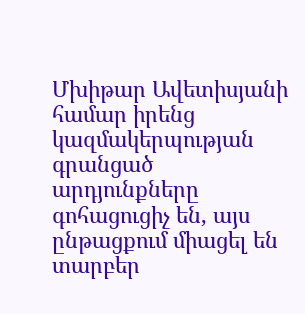Մխիթար Ավետիսյանի համար իրենց կազմակերպության գրանցած արդյունքները գոհացուցիչ են, այս ընթացքում միացել են տարբեր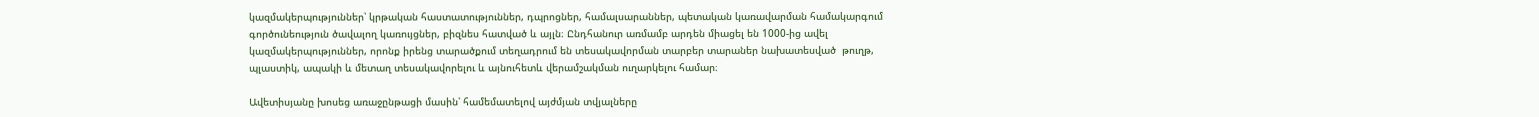կազմակերպություններ՝ կրթական հաստատություններ, դպրոցներ, համալսարաններ, պետական կառավարման համակարգում գործունեություն ծավալող կառույցներ, բիզնես հատված և այլն։ Ընդհանուր առմամբ արդեն միացել են 1000-ից ավել կազմակերպություններ, որոնք իրենց տարածքում տեղադրում են տեսակավորման տարբեր տարաներ նախատեսված  թուղթ, պլաստիկ, ապակի և մետաղ տեսակավորելու և այնուհետև վերամշակման ուղարկելու համար։

Ավետիսյանը խոսեց առաջընթացի մասին՝ համեմատելով այժմյան տվյալները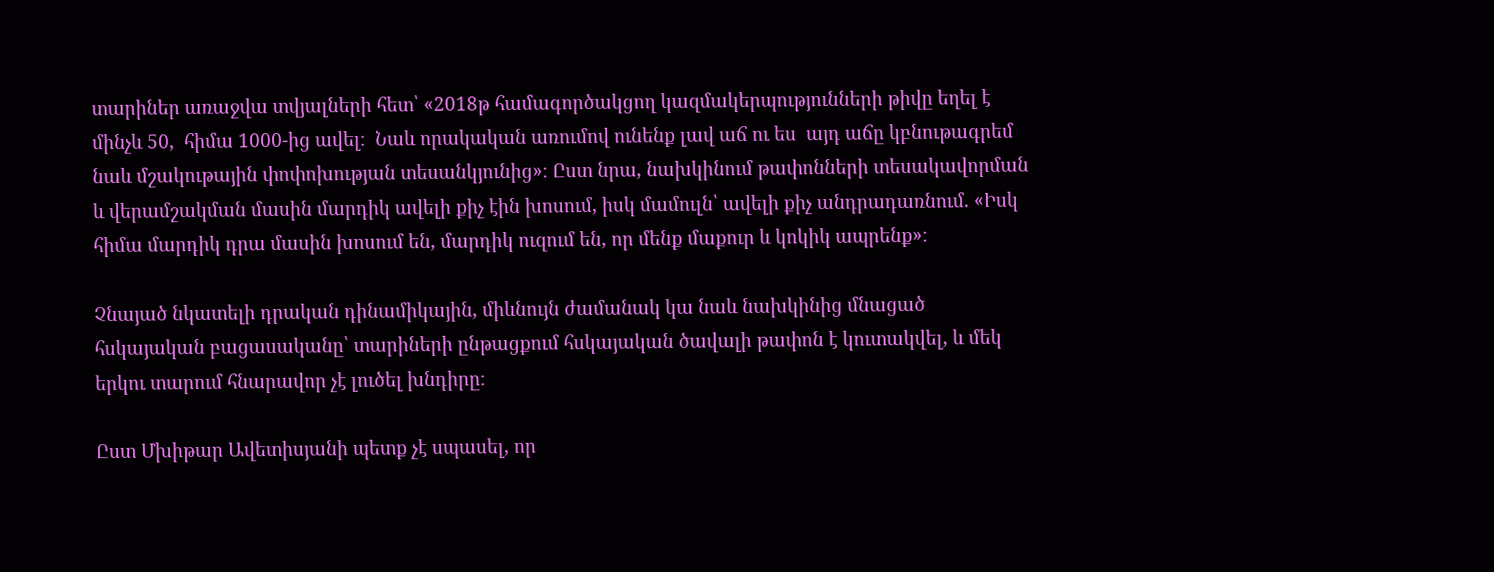տարիներ առաջվա տվյալների հետ՝ «2018թ համագործակցող կազմակերպությունների թիվը եղել է մինչև 50,  հիմա 1000-ից ավել։  Նաև որակական առումով ունենք լավ աճ ու ես  այդ աճը կբնութագրեմ նաև մշակութային փոփոխության տեսանկյունից»։ Ըստ նրա, նախկինում թափոնների տեսակավորման և վերամշակման մասին մարդիկ ավելի քիչ էին խոսում, իսկ մամուլն՝ ավելի քիչ անդրադառնում. «Իսկ հիմա մարդիկ դրա մասին խոսում են, մարդիկ ուզում են, որ մենք մաքուր և կոկիկ ապրենք»։

Չնայած նկատելի դրական դինամիկային, միևնույն ժամանակ կա նաև նախկինից մնացած հսկայական բացասականը՝ տարիների ընթացքում հսկայական ծավալի թափոն է կուտակվել, և մեկ երկու տարում հնարավոր չէ լուծել խնդիրը։

Ըստ Մխիթար Ավետիսյանի պետք չէ սպասել, որ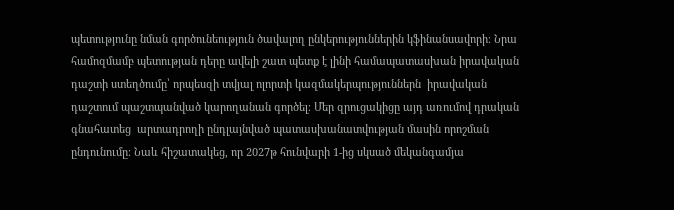պետությունը նման գործունեություն ծավալող ընկերություններին կֆինանսավորի։ Նրա համոզմամբ պետության դերը ավելի շատ պետք է լինի համապատասխան իրավական  դաշտի ստեղծումը՝ որպեսզի տվյալ ոլորտի կազմակերպություններն  իրավական դաշտում պաշտպանված կարողանան գործել։ Մեր զրուցակիցը այդ առումով դրական գնահատեց  արտադրողի ընդլայնված պատասխանատվության մասին որոշման ընդունումը։ Նաև հիշատակեց, որ 2027թ հունվարի 1-ից սկսած մեկանգամյա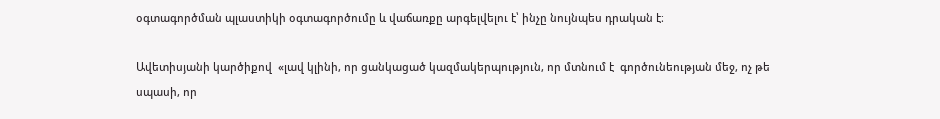օգտագործման պլաստիկի օգտագործումը և վաճառքը արգելվելու է՝ ինչը նույնպես դրական է։

Ավետիսյանի կարծիքով  «լավ կլինի, որ ցանկացած կազմակերպություն, որ մտնում է  գործունեության մեջ, ոչ թե սպասի, որ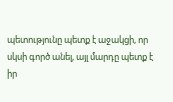պետությունը պետք է աջակցի, որ սկսի գործ անել, այլ մարդը պետք է իր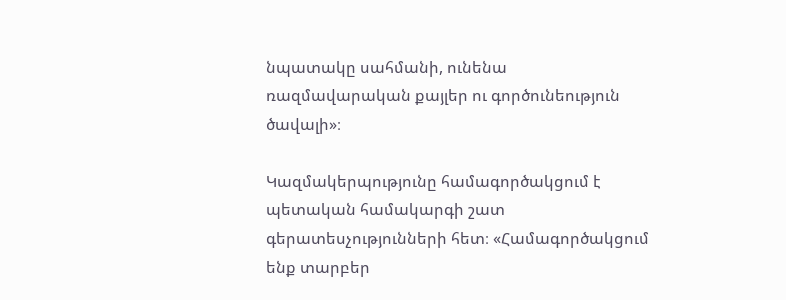նպատակը սահմանի, ունենա ռազմավարական քայլեր ու գործունեություն ծավալի»։

Կազմակերպությունը համագործակցում է պետական համակարգի շատ գերատեսչությունների հետ։ «Համագործակցում ենք տարբեր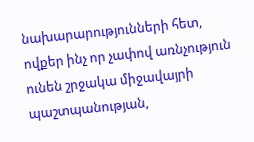նախարարությունների հետ, ովքեր ինչ որ չափով առնչություն ունեն շրջակա միջավայրի պաշտպանության,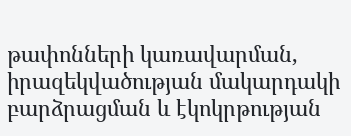թափոնների կառավարման, իրազեկվածության մակարդակի բարձրացման և էկոկրթության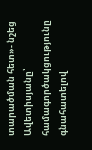տարածման հետ»- նշեց Ավետիսյանը՝ համագործակցությունը գնահատելով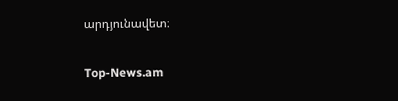արդյունավետ։

Top-News.am